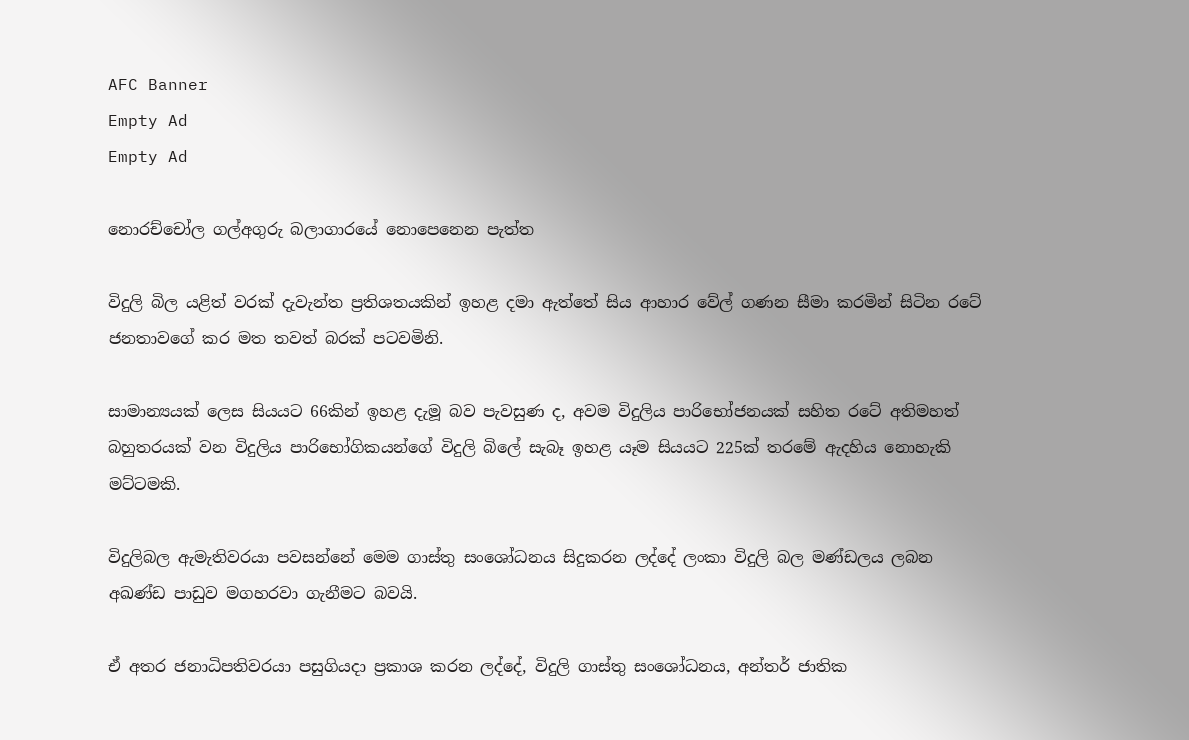AFC Banner
Empty Ad
Empty Ad

නොරච්චෝල ගල්අගුරු බලාගාරයේ නොපෙනෙන පැත්ත

විදුලි බිල යළිත් වරක් දැවැන්ත ප්‍රතිශතයකින් ඉහළ දමා ඇත්තේ සිය ආහාර වේල් ගණන සීමා කරමින් සිටින රටේ ජනතාවගේ කර මත තවත් බරක් පටවමිනි.

සාමාන්‍යයක් ලෙස සියයට 66කින් ඉහළ දැමූ බව පැවසුණ ද, අවම විදුලිය පාරිභෝජනයක් සහිත රටේ අතිමහත් බහුතරයක් වන විදුලිය පාරිභෝගිකයන්ගේ විදුලි බිලේ සැබෑ ඉහළ යෑම සියයට 225ක් තරමේ ඇදහිය නොහැකි මට්ටමකි.

විදුලිබල ඇමැතිවරයා පවසන්නේ මෙම ගාස්තු සංශෝධනය සිදුකරන ලද්දේ ලංකා විදුලි බල මණ්ඩලය ලබන අඛණ්ඩ පාඩුව මගහරවා ගැනීමට බවයි.

ඒ අතර ජනාධිපතිවරයා පසුගියදා ප්‍රකාශ කරන ලද්දේ, විදුලි ගාස්තු සංශෝධනය, අන්තර් ජාතික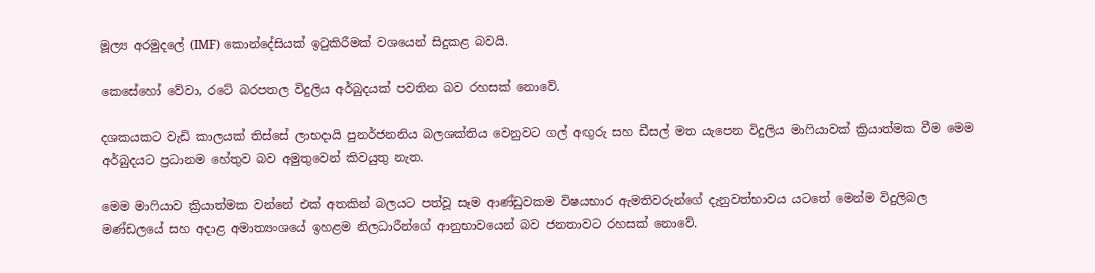මූල්‍ය අරමුදලේ (IMF) කොන්දේසියක් ඉටුකිරීමක් වශයෙන් සිදුකළ බවයි.

කෙසේහෝ වේවා, රටේ බරපතල විදුලිය අර්බුදයක් පවතින බව රහසක් නොවේ.

දශකයකට වැඩි කාලයක් තිස්සේ ලාභදායි පුනර්ජනනිය බලශක්තිය වෙනුවට ගල් අඟුරු සහ ඩීසල් මත යැපෙන විදුලිය මාෆියාවක් ක්‍රියාත්මක වීම මෙම අර්බුදයට ප්‍රධානම හේතුව බව අමුතුවෙන් කිවයුතු නැත.

මෙම මාෆියාව ක්‍රියාත්මක වන්නේ එක් අතකින් බලයට පත්වූ සෑම ආණ්ඩුවකම විෂයභාර ඇමතිවරුන්ගේ දැනුවත්භාවය යටතේ මෙන්ම විදුලිබල මණ්ඩලයේ සහ අදාළ අමාත්‍යංශයේ ඉහළම නිලධාරීන්ගේ ආනුභාවයෙන් බව ජනතාවට රහසක් නොවේ.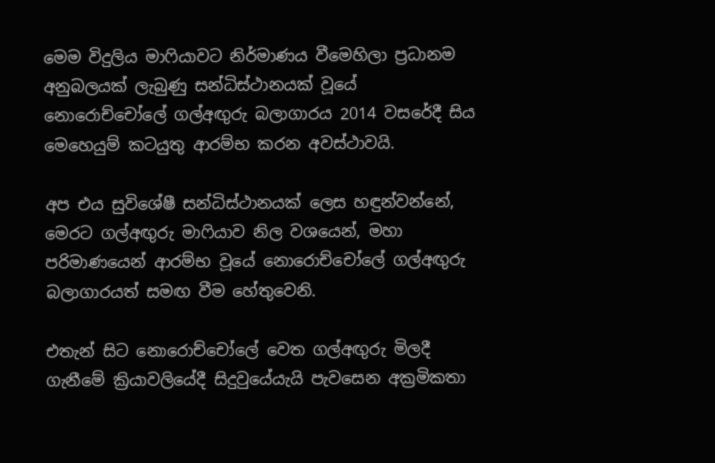මෙම විදුලිය මාෆියාවට නිර්මාණය වීමෙහිලා ප්‍රධානම අනුබලයක් ලැබුණු සන්ධිස්ථානයක් වූයේ නොරොච්චෝලේ ගල්අඟුරු බලාගාරය 2014 වසරේදී සිය මෙහෙයුම් කටයුතු ආරම්භ කරන අවස්ථාවයි.

අප එය සුවිශේෂී සන්ධිස්ථානයක් ලෙස හඳුන්වන්නේ, මෙරට ගල්අඟුරු මාෆියාව නිල වශයෙන්, මහා පරිමාණයෙන් ආරම්භ වූයේ නොරොච්චෝලේ ගල්අඟුරු බලාගාරයත් සමඟ වීම හේතුවෙනි.

එතැන් සිට නොරොච්චෝලේ වෙත ගල්අඟුරු මිලදී ගැනීමේ ක්‍රියාවලියේදී සිදුවුයේයැයි පැවසෙන අක්‍රමිකතා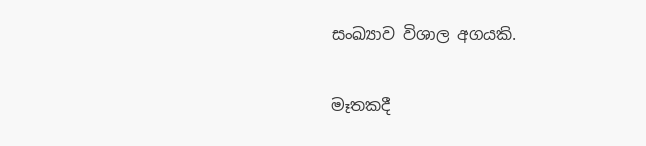සංඛ්‍යාව විශාල අගයකි.

මෑතකදී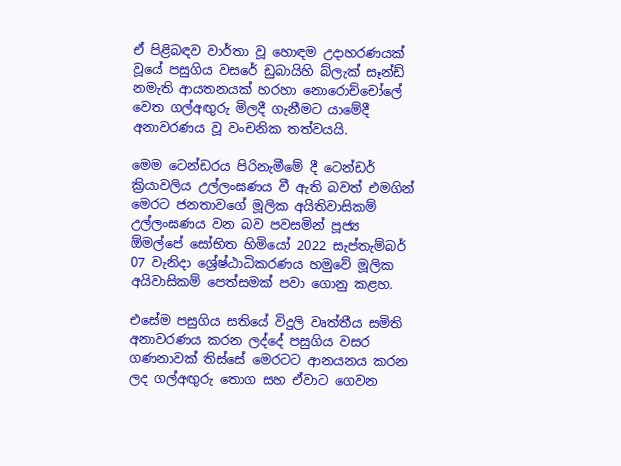ඒ පිළිබඳව වාර්තා වූ හොඳම උදාහරණයක් වූයේ පසුගිය වසරේ ඩුබායිහි බ්ලැක් සෑන්ඩ් නමැති ආයතනයක් හරහා නොරොච්චෝලේ වෙත ගල්අඟුරු මිලදී ගැනීමට යාමේදී අනාවරණය වූ වංචනික තත්වයයි.

මෙම ටෙන්ඩරය පිරිනැමීමේ දී ටෙන්ඩර් ක්‍රියාවලිය උල්ලංඝණය වී ඇති බවත් එමගින් මෙරට ජනතාවගේ මූලික අයිතිවාසිකම් උල්ලංඝණය වන බව පවසමින් පූජ්‍ය ඕමල්පේ සෝභිත හිමියෝ 2022 සැප්තැම්බර් 07 වැනිදා ශ්‍රේෂ්ඨාධිකරණය හමුවේ මූලික අයිවාසිකම් පෙත්සමක් පවා ගොනු කළහ.

එසේම පසුගිය සතියේ විදුලි වෘත්තීය සමිති අනාවරණය කරන ලද්දේ පසුගිය වසර ගණනාවක් තිස්සේ මෙරටට ආනයනය කරන ලද ගල්අඟුරු තොග සහ ඒවාට ගෙවන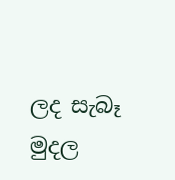ලද සැබෑ මුදල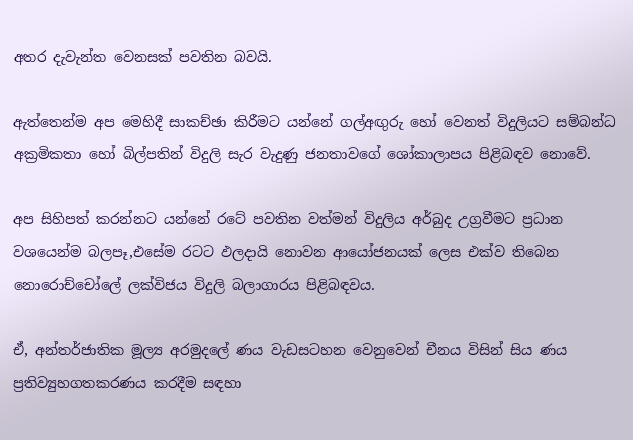අතර දැවැන්ත වෙනසක් පවතින බවයි.

ඇත්තෙන්ම අප මෙහිදී සාකච්ඡා කිරීමට යන්නේ ගල්අඟුරු හෝ වෙනත් විදුලියට සම්බන්ධ අක්‍රමිකතා හෝ බිල්පතින් විදුලි සැර වැදුණු ජනතාවගේ ශෝකාලාපය පිළිබඳව නොවේ.

අප සිහිපත් කරන්නට යන්නේ රටේ පවතින වත්මන් විදුලිය අර්බුද උග්‍රවීමට ප්‍රධාන වශයෙන්ම බලපෑ,එසේම රටට ඵලදායි නොවන ආයෝජනයක් ලෙස එක්ව තිබෙන නොරොච්චෝලේ ලක්විජය විදුලි බලාගාරය පිළිබඳවය.

ඒ, අන්තර්ජාතික මූල්‍ය අරමුදලේ ණය වැඩසටහන වෙනුවෙන් චීනය විසින් සිය ණය ප්‍රතිව්‍යුහගතකරණය කරදීම සඳහා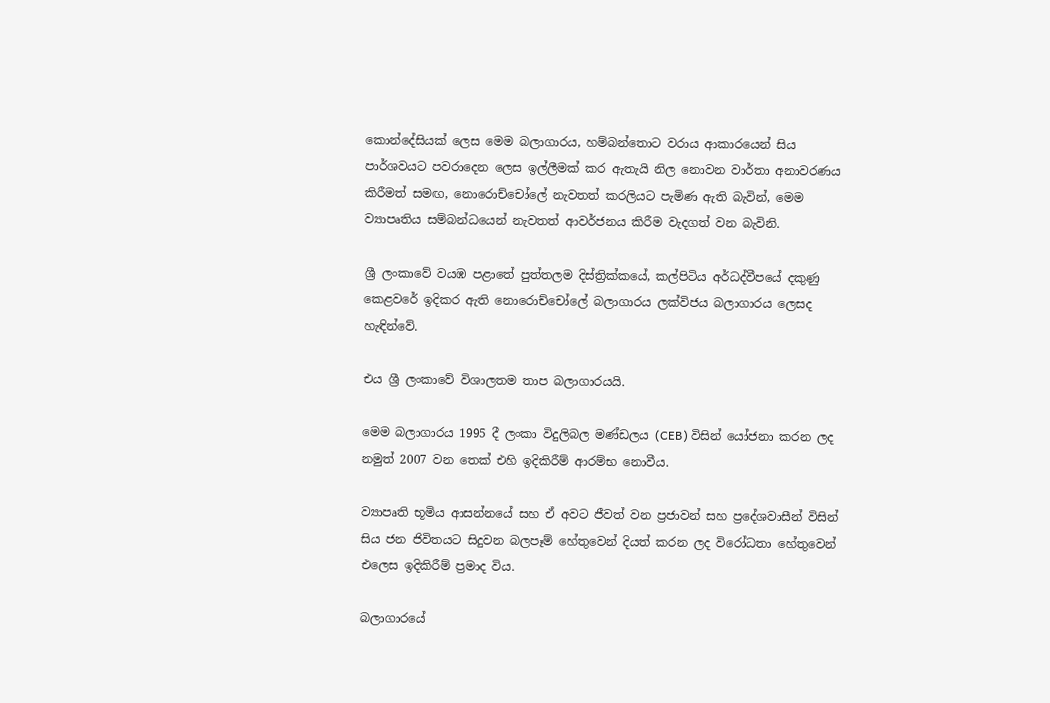කොන්දේසියක් ලෙස මෙම බලාගාරය, හම්බන්තොට වරාය ආකාරයෙන් සිය පාර්ශවයට පවරාදෙන ලෙස ඉල්ලීමක් කර ඇතැයි නිල නොවන වාර්තා අනාවරණය කිරීමත් සමඟ, නොරොච්චෝලේ නැවතත් කරලියට පැමිණ ඇති බැවින්, මෙම ව්‍යාපෘතිය සම්බන්ධයෙන් නැවතත් ආවර්ජනය කිරීම වැදගත් වන බැවිනි.

ශ්‍රී ලංකාවේ වයඹ පළාතේ පුත්තලම දිස්ත්‍රික්කයේ, කල්පිටිය අර්ධද්වීපයේ දකුණු කෙළවරේ ඉදිකර ඇති නොරොච්චෝලේ බලාගාරය ලක්විජය බලාගාරය ලෙසද හැඳින්වේ.

එය ශ්‍රී ලංකාවේ විශාලතම තාප බලාගාරයයි.

මෙම බලාගාරය 1995 දී ලංකා විදුලිබල මණ්ඩලය (CEB) විසින් යෝජනා කරන ලද නමුත් 2007 වන තෙක් එහි ඉදිකිරීම් ආරම්භ නොවීය.

ව්‍යාපෘති භූමිය ආසන්නයේ සහ ඒ අවට ජීවත් වන ප්‍රජාවන් සහ ප්‍රදේශවාසීන් විසින් සිය ජන ජිවිතයට සිදුවන බලපෑම් හේතුවෙන් දියත් කරන ලද විරෝධතා හේතුවෙන් එලෙස ඉදිකිරීම් ප්‍රමාද විය.

බලාගාරයේ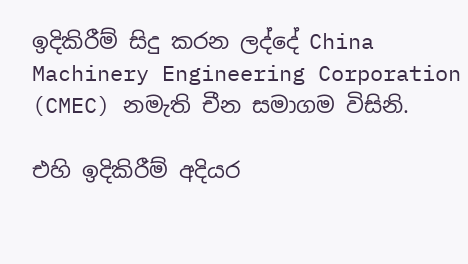ඉදිකිරීම් සිදු කරන ලද්දේ China Machinery Engineering Corporation (CMEC) නමැති චීන සමාගම විසිනි.

එහි ඉදිකිරීම් අදියර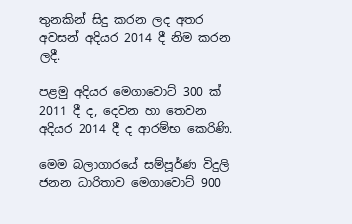තුනකින් සිදු කරන ලද අතර අවසන් අදියර 2014 දී නිම කරන ලදී.

පළමු අදියර මෙගාවොට් 300 ක් 2011 දී ද, දෙවන හා තෙවන අදියර 2014 දී ද ආරම්භ කෙරිණි.

මෙම බලාගාරයේ සම්පූර්ණ විදුලි ජනන ධාරිතාව මෙගාවොට් 900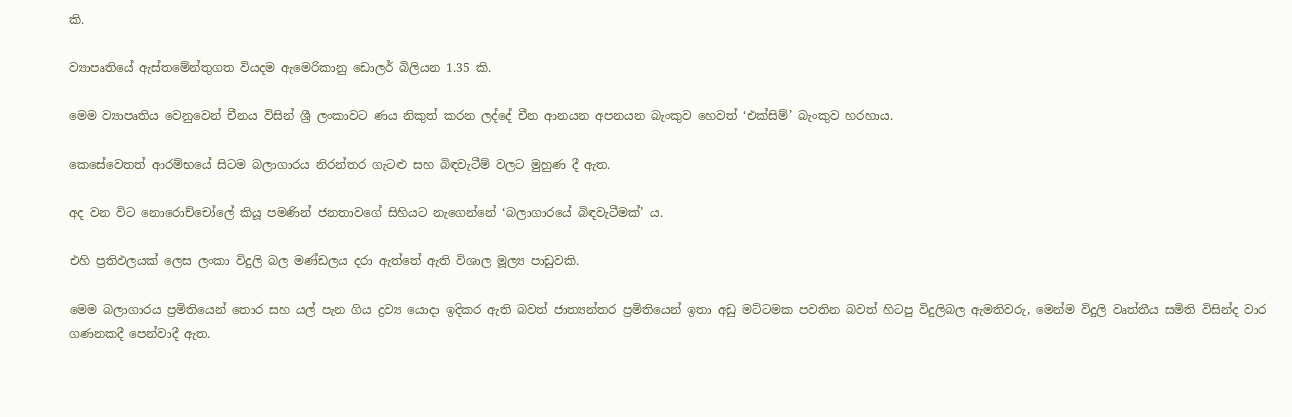කි.

ව්‍යාපෘතියේ ඇස්තමේන්තුගත වියදම ඇමෙරිකානු ඩොලර් බිලියන 1.35 කි.

මෙම ව්‍යාපෘතිය වෙනුවෙන් චීනය විසින් ශ්‍රී ලංකාවට ණය නිකුත් කරන ලද්දේ චීන ආනයන අපනයන බැංකුව හෙවත් ‘එක්සිම්’ බැංකුව හරහාය.

කෙසේවෙතත් ආරම්භයේ සිටම බලාගාරය නිරන්තර ගැටළු සහ බිඳවැටීම් වලට මුහුණ දී ඇත.

අද වන විට නොරොච්චෝලේ කියූ පමණින් ජනතාවගේ සිහියට නැගෙන්නේ ‘බලාගාරයේ බිඳවැටීමක්’ ය.

එහි ප්‍රතිඵලයක් ලෙස ලංකා විදුලි බල මණ්ඩලය දරා ඇත්තේ ඇති විශාල මූල්‍ය පාඩුවකි.

මෙම බලාගාරය ප්‍රමිතියෙන් තොර සහ යල් පැන ගිය ද්‍රව්‍ය යොදා ඉදිකර ඇති බවත් ජාත්‍යන්තර ප්‍රමිතියෙන් ඉතා අඩු මට්ටමක පවතින බවත් හිටපු විදුලිබල ඇමතිවරු, මෙන්ම විදුලි වෘත්තීය සමිති විසින්ද වාර ගණනකදී පෙන්වාදී ඇත.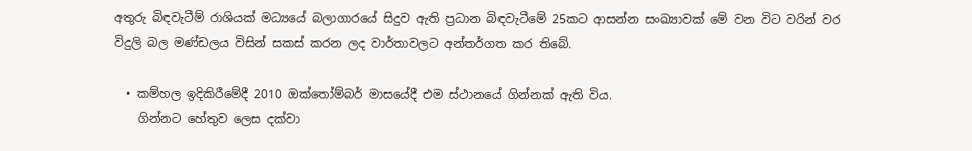අතුරු බිඳවැටීම් රාශියක් මධ්‍යයේ බලාගාරයේ සිදුව ඇති ප්‍රධාන බිඳවැටීමේ 25කට ආසන්න සංඛ්‍යාවක් මේ වන විට වරින් වර විදුලි බල මණ්ඩලය විසින් සකස් කරන ලද වාර්තාවලට අන්තර්ගත කර තිබේ.

  • කම්හල ඉදිකිරීමේදී 2010 ඔක්තෝම්බර් මාසයේදී එම ස්ථානයේ ගින්නක් ඇති විය.
    ගින්නට හේතුව ලෙස දක්වා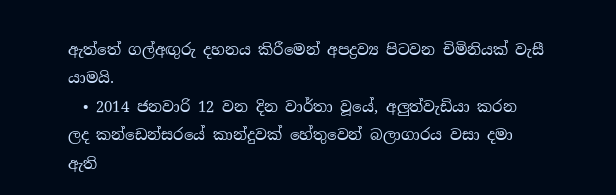ඇත්තේ ගල්අඟුරු දහනය කිරීමෙන් අපද්‍රව්‍ය පිටවන චිමිනියක් වැසී යාමයි.
  • 2014 ජනවාරි 12 වන දින වාර්තා වූයේ, අලුත්වැඩියා කරන ලද කන්ඩෙන්සරයේ කාන්දුවක් හේතුවෙන් බලාගාරය වසා දමා ඇති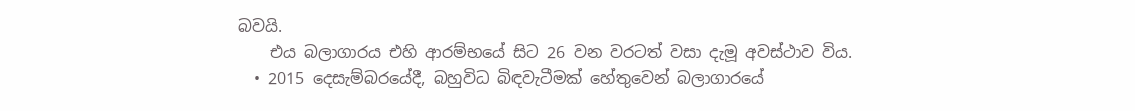බවයි.
    එය බලාගාරය එහි ආරම්භයේ සිට 26 වන වරටත් වසා දැමූ අවස්ථාව විය.
  • 2015 දෙසැම්බරයේදී, බහුවිධ බිඳවැටීමක් හේතුවෙන් බලාගාරයේ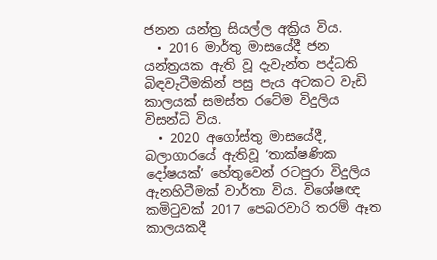ජනන යන්ත්‍ර සියල්ල අක්‍රිය විය.
  • 2016 මාර්තු මාසයේදී ජන යන්ත්‍රයක ඇති වූ දැවැන්ත පද්ධති බිඳවැටීමකින් පසු පැය අටකට වැඩි කාලයක් සමස්ත රටේම විදුලිය විසන්ධි විය.
  • 2020 අගෝස්තු මාසයේදී, බලාගාරයේ ඇතිවූ ‘තාක්ෂණික දෝෂයක්’ හේතුවෙන් රටපුරා විදුලිය ඇනහිටීමක් වාර්තා විය. විශේෂඥ කමිටුවක් 2017 පෙබරවාරි තරම් ඈත කාලයකදී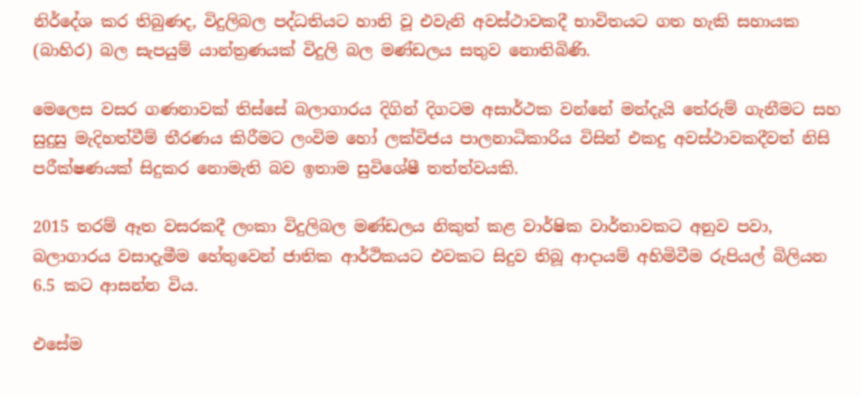නිර්දේශ කර තිබුණද, විදුලිබල පද්ධතියට හානි වූ එවැනි අවස්ථාවකදී භාවිතයට ගත හැකි සහායක (බාහිර) බල සැපයුම් යාන්ත්‍රණයක් විදුලි බල මණ්ඩලය සතුව නොතිබිණි.

මෙලෙස වසර ගණනාවක් තිස්සේ බලාගාරය දිගින් දිගටම අසාර්ථක වන්නේ මන්දැයි තේරුම් ගැනීමට සහ සුදුසු මැදිහත්වීම් තීරණය කිරීමට ලංවිම හෝ ලක්විජය පාලනාධිකාරිය විසින් එකදු අවස්ථාවකදීවත් නිසි පරීක්ෂණයක් සිදුකර නොමැති බව ඉතාම සුවිශේෂී තත්ත්වයකි.

2015 තරම් ඈත වසරකදී ලංකා විදුලිබල මණ්ඩලය නිකුත් කළ වාර්ෂික වාර්තාවකට අනුව පවා, බලාගාරය වසාදැමීම හේතුවෙන් ජාතික ආර්ථිකයට එවකට සිදුව තිබූ ආදායම් අහිමිවීම රුපියල් බිලියන 6.5 කට ආසන්න විය.

එසේම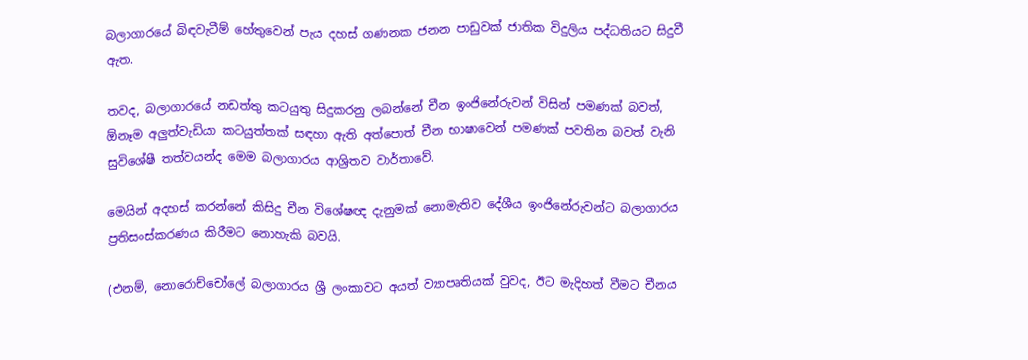බලාගාරයේ බිඳවැටීම් හේතුවෙන් පැය දහස් ගණනක ජනන පාඩුවක් ජාතික විදුලිය පද්ධතියට සිදුවී ඇත.

තවද, බලාගාරයේ නඩත්තු කටයුතු සිදුකරනු ලබන්නේ චීන ඉංජිනේරුවන් විසින් පමණක් බවත්, ඕනෑම අලුත්වැඩියා කටයුත්තක් සඳහා ඇති අත්පොත් චීන භාෂාවෙන් පමණක් පවතින බවත් වැනි සුවිශේෂී තත්වයන්ද මෙම බලාගාරය ආශ්‍රිතව වාර්තාවේ.

මෙයින් අදහස් කරන්නේ කිසිදු චීන විශේෂඥ දැනුමක් නොමැතිව දේශීය ඉංජිනේරුවන්ට බලාගාරය ප්‍රතිසංස්කරණය කිරීමට නොහැකි බවයි.

(එනම්, නොරොච්චෝලේ බලාගාරය ශ්‍රී ලංකාවට අයත් ව්‍යාපෘතියක් වුවද, ඊට මැදිහත් වීමට චීනය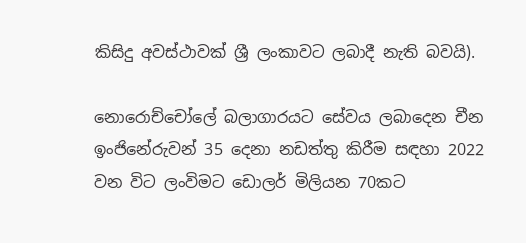කිසිදු අවස්ථාවක් ශ්‍රී ලංකාවට ලබාදී නැති බවයි).

නොරොච්චෝලේ බලාගාරයට සේවය ලබාදෙන චීන ඉංජිනේරුවන් 35 දෙනා නඩත්තු කිරීම සඳහා 2022 වන විට ලංවිමට ඩොලර් මිලියන 70කට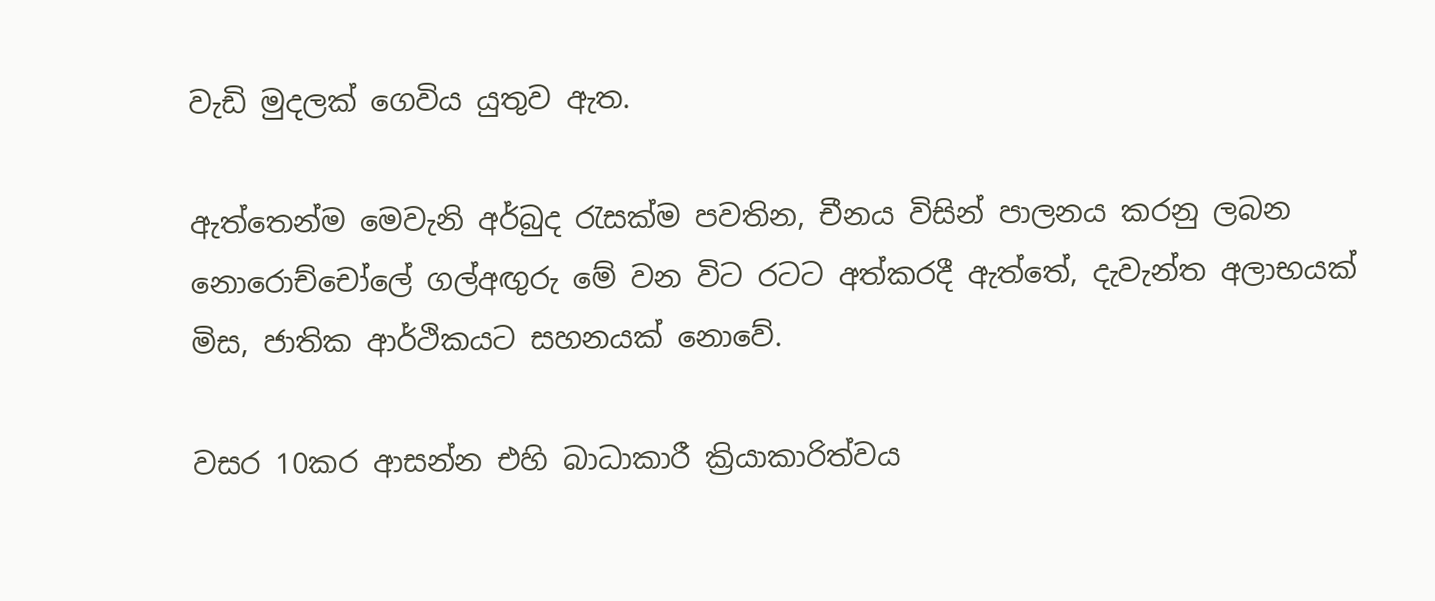වැඩි මුදලක් ගෙවිය යුතුව ඇත.

ඇත්තෙන්ම මෙවැනි අර්බුද රැසක්ම පවතින, චීනය විසින් පාලනය කරනු ලබන නොරොච්චෝලේ ගල්අඟුරු මේ වන විට රටට අත්කරදී ඇත්තේ, දැවැන්ත අලාභයක් මිස, ජාතික ආර්ථිකයට සහනයක් නොවේ.

වසර 10කර ආසන්න එහි බාධාකාරී ක්‍රියාකාරිත්වය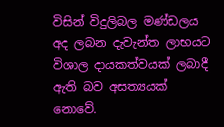විසින් විදුලිබල මණ්ඩලය අද ලබන දැවැන්ත ලාභයට විශාල දායකත්වයක් ලබාදී ඇති බව අසත්‍යයක් නොවේ.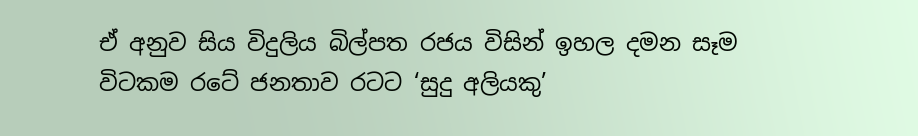ඒ අනුව සිය විදුලිය බිල්පත රජය විසින් ඉහල දමන සෑම විටකම රටේ ජනතාව රටට ‘සුදු අලියකු’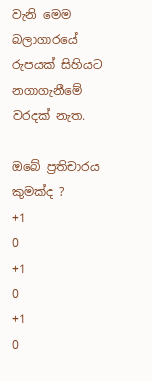වැනි මෙම බලාගාරයේ රුපයක් සිහියට නගාගැනීමේ වරදක් නැත.

ඔබේ ප්‍රතිචාරය කුමක්ද ?
+1
0
+1
0
+1
0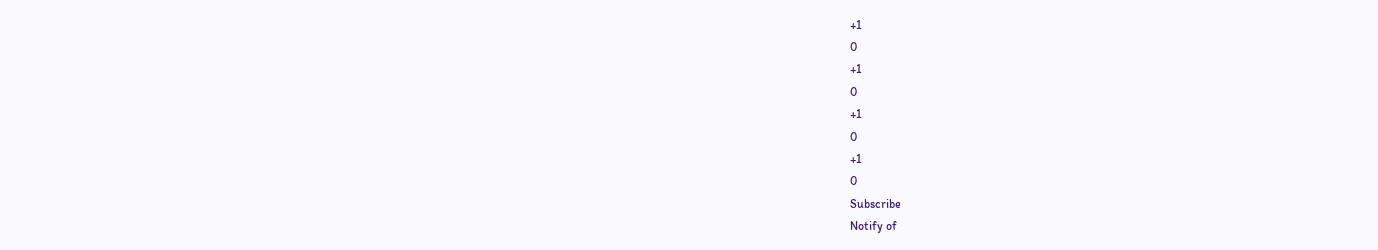+1
0
+1
0
+1
0
+1
0
Subscribe
Notify of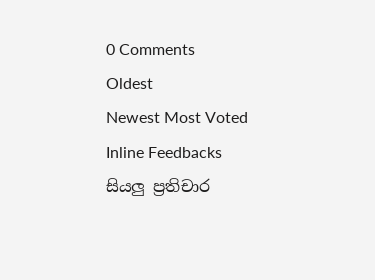0 Comments
Oldest
Newest Most Voted
Inline Feedbacks
සියලු ප්‍රතිචාර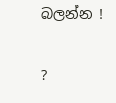බලන්න !

?